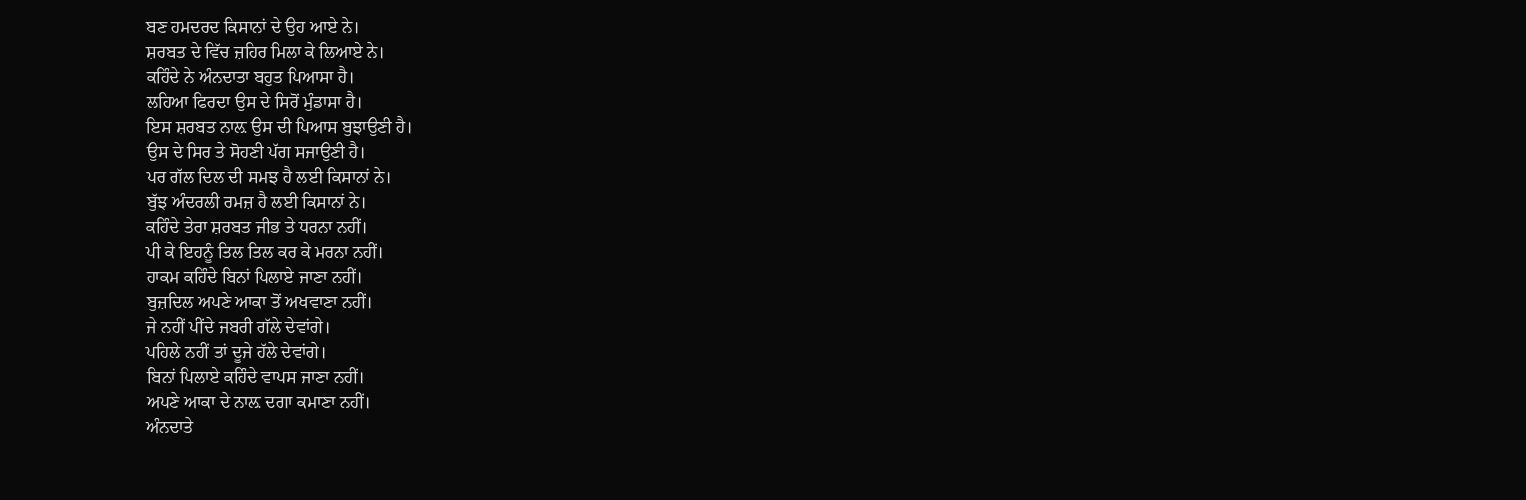ਬਣ ਹਮਦਰਦ ਕਿਸਾਨਾਂ ਦੇ ਉਹ ਆਏ ਨੇ।
ਸ਼ਰਬਤ ਦੇ ਵਿੱਚ ਜ਼ਹਿਰ ਮਿਲਾ ਕੇ ਲਿਆਏ ਨੇ।
ਕਹਿੰਦੇ ਨੇ ਅੰਨਦਾਤਾ ਬਹੁਤ ਪਿਆਸਾ ਹੈ।
ਲਹਿਆ ਫਿਰਦਾ ਉਸ ਦੇ ਸਿਰੋਂ ਮੁੰਡਾਸਾ ਹੈ।
ਇਸ ਸ਼ਰਬਤ ਨਾਲ਼ ਉਸ ਦੀ ਪਿਆਸ ਬੁਝਾਉਣੀ ਹੈ।
ਉਸ ਦੇ ਸਿਰ ਤੇ ਸੋਹਣੀ ਪੱਗ ਸਜਾਉਣੀ ਹੈ।
ਪਰ ਗੱਲ ਦਿਲ ਦੀ ਸਮਝ ਹੈ ਲਈ ਕਿਸਾਨਾਂ ਨੇ।
ਬੁੱਝ ਅੰਦਰਲੀ ਰਮਜ਼ ਹੈ ਲਈ ਕਿਸਾਨਾਂ ਨੇ।
ਕਹਿੰਦੇ ਤੇਰਾ ਸ਼ਰਬਤ ਜੀਭ ਤੇ ਧਰਨਾ ਨਹੀਂ।
ਪੀ ਕੇ ਇਹਨੂੰ ਤਿਲ ਤਿਲ ਕਰ ਕੇ ਮਰਨਾ ਨਹੀਂ।
ਹਾਕਮ ਕਹਿੰਦੇ ਬਿਨਾਂ ਪਿਲਾਏ ਜਾਣਾ ਨਹੀਂ।
ਬੁਜ਼ਦਿਲ ਅਪਣੇ ਆਕਾ ਤੋਂ ਅਖਵਾਣਾ ਨਹੀਂ।
ਜੇ ਨਹੀਂ ਪੀਂਦੇ ਜਬਰੀ ਗੱਲੇ ਦੇਵਾਂਗੇ।
ਪਹਿਲੇ ਨਹੀਂ ਤਾਂ ਦੂਜੇ ਹੱਲੇ ਦੇਵਾਂਗੇ।
ਬਿਨਾਂ ਪਿਲਾਏ ਕਹਿੰਦੇ ਵਾਪਸ ਜਾਣਾ ਨਹੀਂ।
ਅਪਣੇ ਆਕਾ ਦੇ ਨਾਲ਼ ਦਗਾ ਕਮਾਣਾ ਨਹੀਂ।
ਅੰਨਦਾਤੇ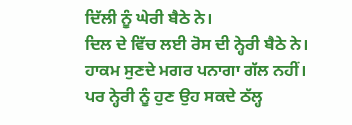ਦਿੱਲੀ ਨੂੰ ਘੇਰੀ ਬੈਠੇ ਨੇ।
ਦਿਲ ਦੇ ਵਿੱਚ ਲਈ ਰੋਸ ਦੀ ਨ੍ਹੇਰੀ ਬੈਠੇ ਨੇ।
ਹਾਕਮ ਸੁਣਦੇ ਮਗਰ ਪਨਾਗਾ ਗੱਲ ਨਹੀਂ।
ਪਰ ਨ੍ਹੇਰੀ ਨੂੰ ਹੁਣ ਉਹ ਸਕਦੇ ਠੱਲ੍ਹ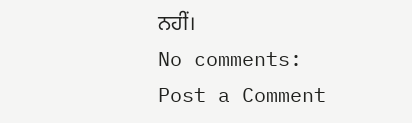ਨਹੀਂ।
No comments:
Post a Comment